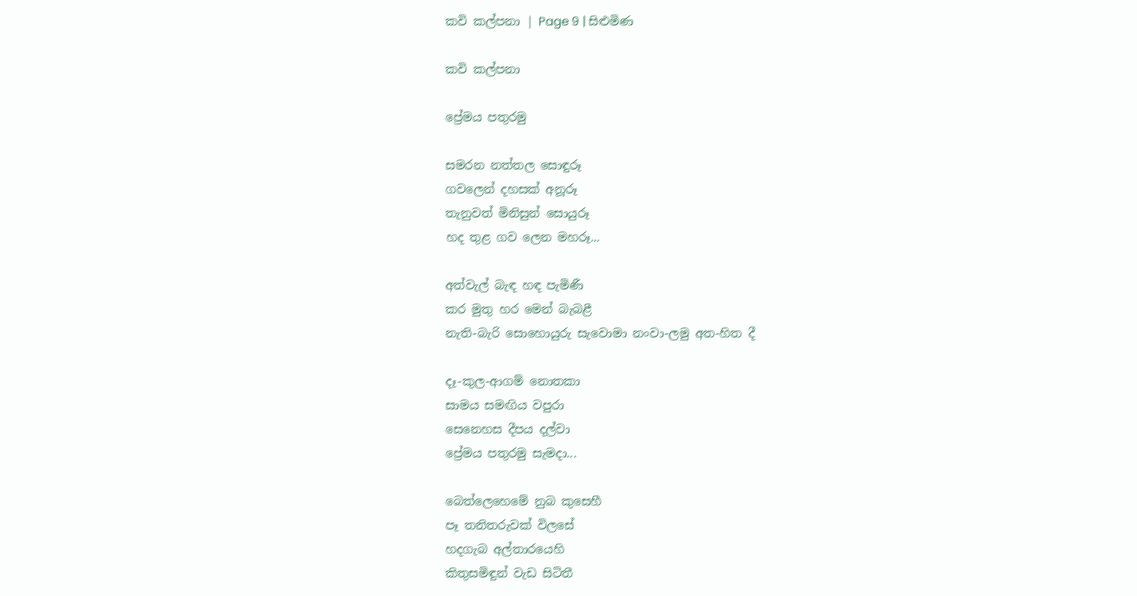කවි කල්පනා | Page 9 | සිළුමිණ

කවි කල්පනා

ප්‍රේමය පතුරමු

සමරන නත්තල සොඳුරූ
ගවලෙන් දහසක් අනූරූ
තැනුවත් මිනිසුන් සොයුරූ
හද තුළ ගව ලෙන මහරූ...

අත්වැල් බැඳ හඳ පැමිණී
කර මුතු හර මෙන් බැබළී
නැති-බැරි සොහොයුරු සැවොමා නංවා-ලමු අත-හිත දී

දෑ-කුල-ආගම් නොතකා
සාමය සමඟිය වපුරා
සෙනෙහස දීපය දල්වා
ප්‍රේමය පතුරමු සැමදා...

බෙත්ලෙහෙමේ නුබ කුසෙහී
පෑ තනිතරුවක් විලසේ
හදගැබ අල්තාරයෙහි‍
කිතුසමිඳුන් වැඩ සිටිතී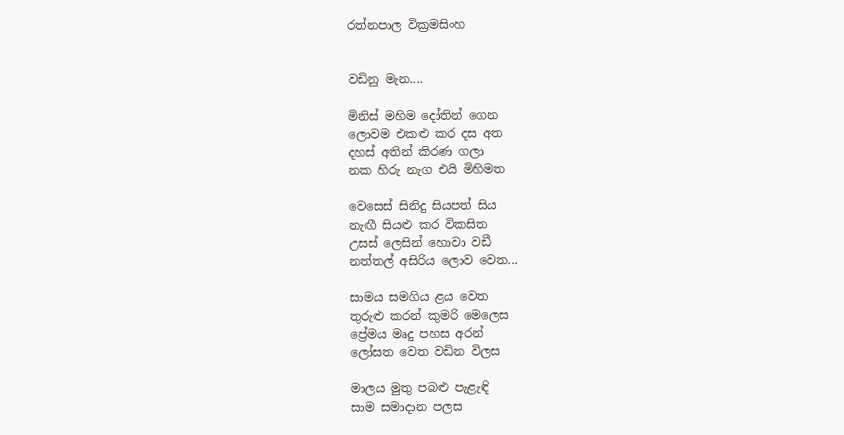රත්නපාල වික්‍රමසිංහ


වඩිනු මැන....

මිනිස් මහිම දෝතින් ගෙන
ලොවම එකළු කර දස අත
දහස් අතින් කිරණ ගලා
නක හිරු නැග එයි මිහිමත

වෙසෙස් සිනිදු සියපත් සිය
නැඟී සියළු කර විකසිත
උසස් ලෙසින් හොවා වඩී
නත්තල් අසිරිය ලොව වෙත...

සාමය සමගිය ළය වෙත
තුරුළු කරන් කුමරි මෙලෙස
ප්‍රේමය මෘදු පහස අරන්
ලෝසත වෙත වඩින විලස

මාලය මුතු පබළු පැළැඳි
සාම සමාදාන පලස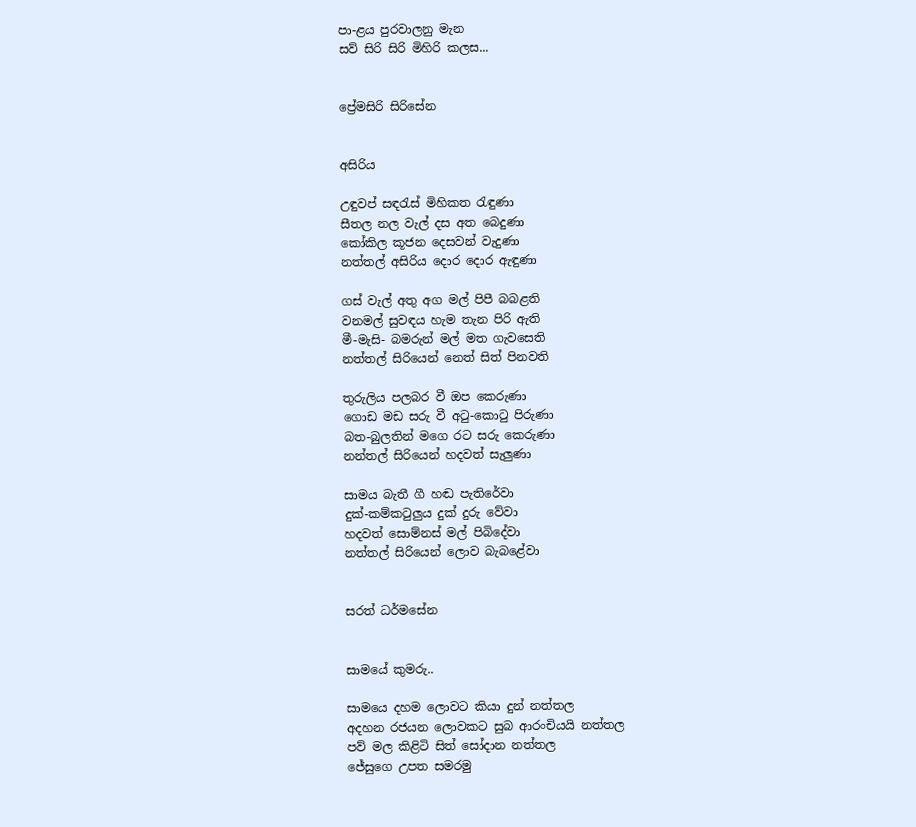පා-ළය පුරවාලනු මැන
සව් සිරි සිරි මිහිරි කලස...


ප්‍රේමසිරි සිරිසේන


අසිරිය

උඳුවප් සඳරැස් මිහිකත රැඳුණා
සීතල නල වැල් දස අත බෙදුණා
කෝකිල කූජන දෙසවන් වැදුණා
නත්තල් අසිරිය දොර දොර ඇඳුණා

ගස් වැල් අතු අග මල් පිපී බබළති
වනමල් සුවඳය හැම තැන පිරි ඇති
මී-මැසි- බමරුන් මල් මත ගැවසෙති
නත්තල් සිරියෙන් නෙත් සිත් පිනවති

තුරුලිය පලබර වී ඔප කෙරුණා
ගොඩ මඩ සරු වී අටු-කොටු පිරුණා
බත-බුලතින් මගෙ රට සරු කෙරුණා
නන්තල් සිරියෙන් හදවත් සැලුණා

සාමය බැතී ගී හඬ පැති‍රේවා
දුක්-කම්කටුලුය දුක් දුරු වේවා
හදවත් සොම්නස් මල් පිබිදේවා
නත්තල් සිරියෙන් ලොව බැබළේවා


සරත් ධර්මසේන


සාමයේ කුමරු..

සාමයෙ දහම ලොවට කියා දුන් නත්තල
අදහන රජයන ලොවකට සුබ ආරංචියයි නත්තල
පව් මල කිළිටි සිත් සෝදාන නත්තල
ජේසුගෙ උපත සමරමු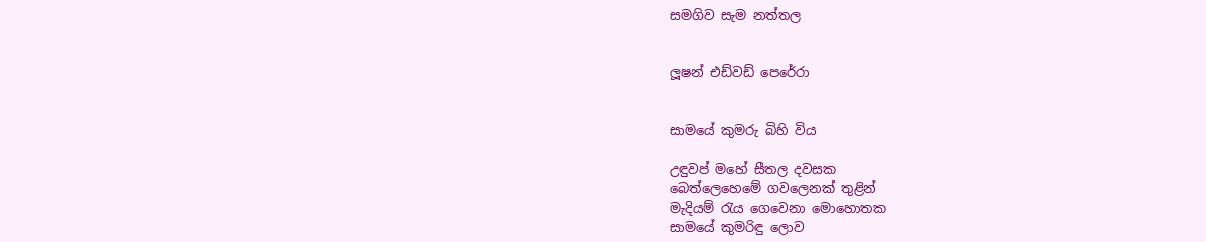සමගිව සැම නත්තල


ලූෂන් එඩ්වඩ් පෙරේරා


සාමයේ කුමරු බිහි විය

උඳුවප් මහේ සීතල දවසක
බෙත්ලෙහෙමේ ගවලෙනක් තුළින්
මැදියම් රැය ගෙවෙනා මොහොතක
සාමයේ කුමරිඳු ලොව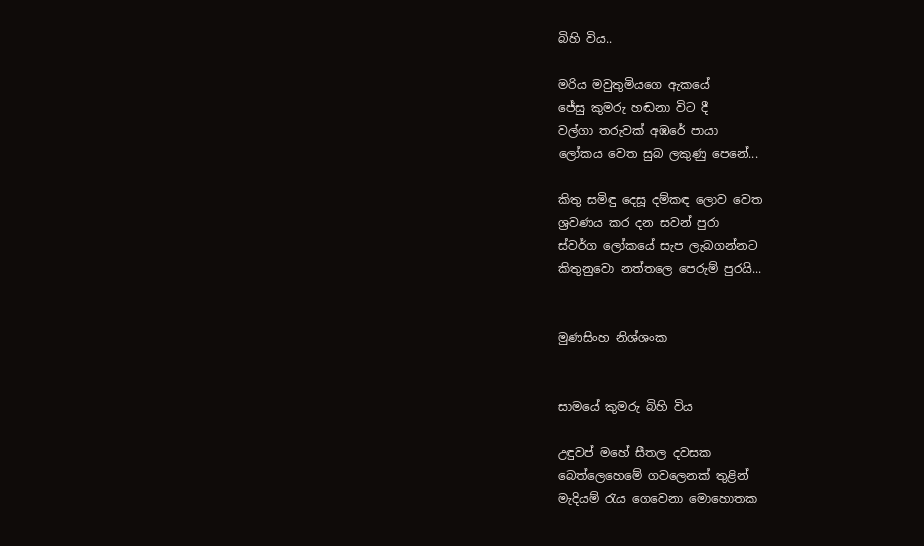බිහි විය..

මරිය මවුතුමියගෙ ඇකයේ
ජේසු කුමරු හඬනා විට දී
වල්ගා තරුවක් අඹරේ පායා
ලෝකය වෙත සුබ ලකුණු පෙනේ...

කිතු සමිඳු දෙසූ දම්කඳ ලොව වෙත
ශ්‍රවණය කර දන සවන් පුරා
ස්වර්ග ලෝකයේ සැප ලැබගන්නට
කිතුනුවො නත්තලෙ පෙරුම් පුරයි...


මුණසිංහ නිශ්ශංක


සාමයේ කුමරු බිහි විය

උඳුවප් මහේ සීතල දවසක
බෙත්ලෙහෙමේ ගවලෙනක් තුළින්
මැදියම් රැය ගෙවෙනා මොහොතක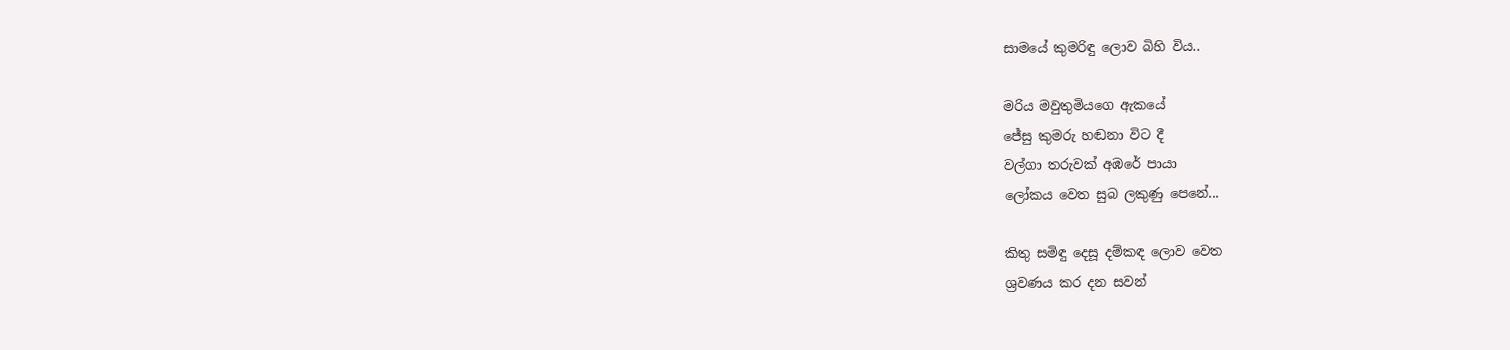සාමයේ කුමරිඳු ලොව බිහි විය..

මරිය මවුතුමියගෙ ඇකයේ
ජේසු කුමරු හඬනා විට දී
වල්ගා තරුවක් අඹරේ පායා
ලෝකය වෙත සුබ ලකුණු පෙනේ...

කිතු සමිඳු දෙසූ දම්කඳ ලොව වෙත
ශ්‍රවණය කර දන සවන්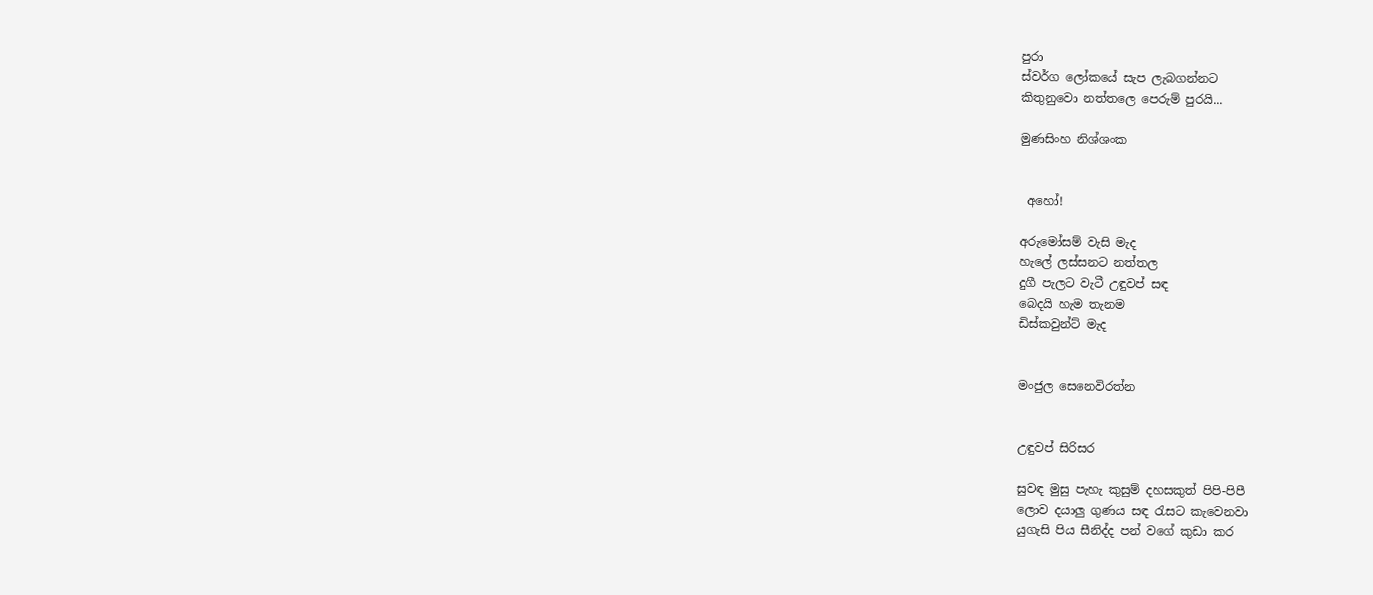පුරා
ස්වර්ග ලෝකයේ සැප ලැබගන්නට
කිතුනුවො නත්තලෙ පෙරුම් පුරයි...

මුණසිංහ නිශ්ශංක


 අහෝ!

අරුමෝසම් වැසි මැද
හැලේ ලස්සනට නත්තල
දුගී පැලට වැටී උඳුවප් සඳ
බෙදයි හැම තැනම
ඩිස්කවුන්ට් මැද


මංජුල සෙනෙවිරත්න


උඳුවප් සිරිසර

සුවඳ මුසු පැහැ කුසුම් දහසකුත් පිපි-පිපී
ලොව දයාලු ගුණය සඳ රැසට කැවෙනවා
යුගැසි පිය සීනිද්ද පන් වගේ කුඩා කර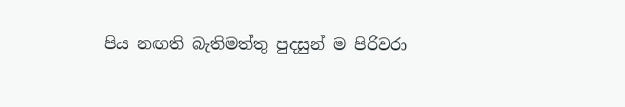පිය නඟති බැතිමත්තු පුදසුන් ම පිරිවරා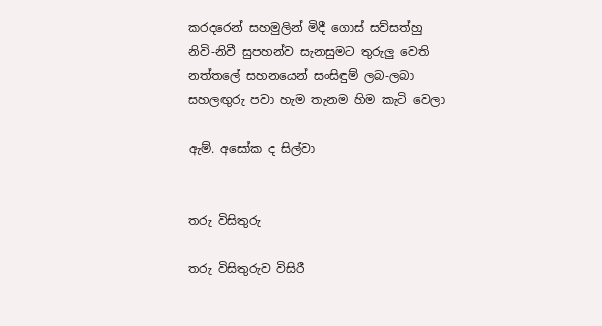කරදරෙන් සහමුලින් මිදී ගොස් සව්සත්හු
නිවි-නිවී සුපහන්ව සැනසුමට තුරුලු වෙති
නත්තලේ සහනයෙන් සංසිඳුම් ලබ-ලබා
සහලඟුරු පවා හැම තැනම හිම කැටි වෙලා

ඇම්. අසෝක ද සිල්වා


තරු විසිතුරු

තරු විසිතුරුව විසිරී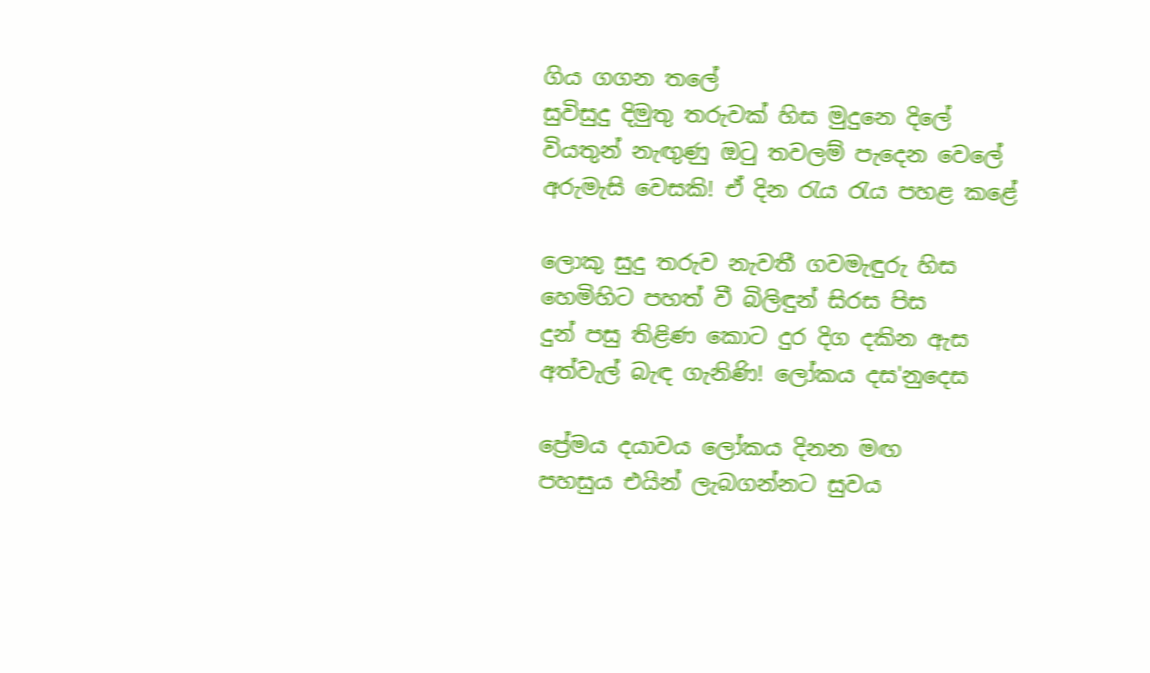ගිය ගගන තලේ
සුවිසුදු දිමුතු තරුවක් හිස මුදුනෙ දිලේ
වියතුන් නැඟුණු ඔටු තවලම් පැදෙන වෙලේ
අරුමැසි වෙසකි! ඒ දින රැය රැය පහළ කළේ

ලොකු සුදු තරුව නැවතී ගවමැඳුරු හිස
හෙමිහිට පහත් වී බිලිඳුන් සිරස පිස
දුන් පසු තිළිණ කොට දුර දිග දකින ඇස
අත්වැල් බැඳ ගැනිණි! ලෝකය දස'නුදෙස

ප්‍රේමය දයා‍වය ලෝකය දිනන මඟ
පහසුය එයින් ලැබගන්නට සුවය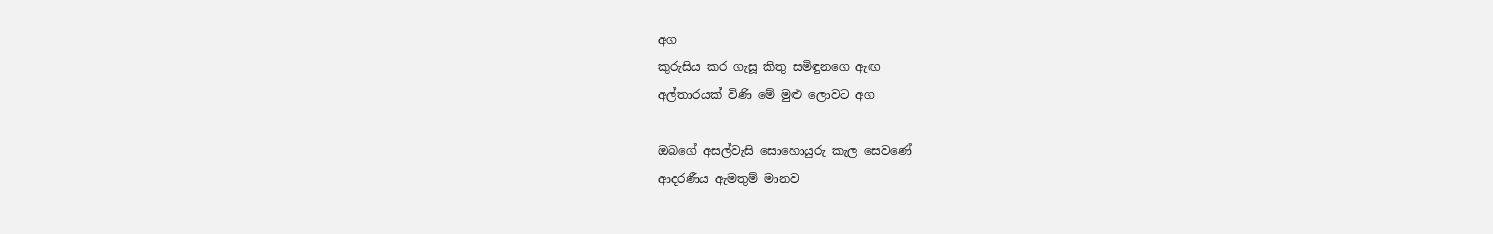අග
කුරුසිය කර ගැසූ කිතු සමිඳුනගෙ ඇඟ
අල්තාරයක් විණි මේ මුළු ලොව‍ට අග

ඔබගේ අසල්වැසි සොහොයුරු කැල සෙවණේ
ආදරණීය ඇමතුම් මානව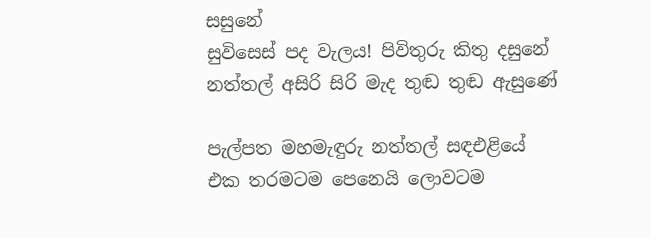සසුනේ
සුවිසෙස් පද වැලය! පිවිතුරු කිතු දසුනේ
නත්තල් අසිරි සිරි මැද තුඬ තුඬ ඇසුණේ

පැල්පත මහමැඳුරු නත්තල් සඳඑළියේ
එක තරමටම පෙනෙයි ලොවටම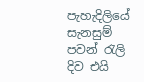පැහැදිලියේ
සැනසුම් පවන් රැලි දිව එයි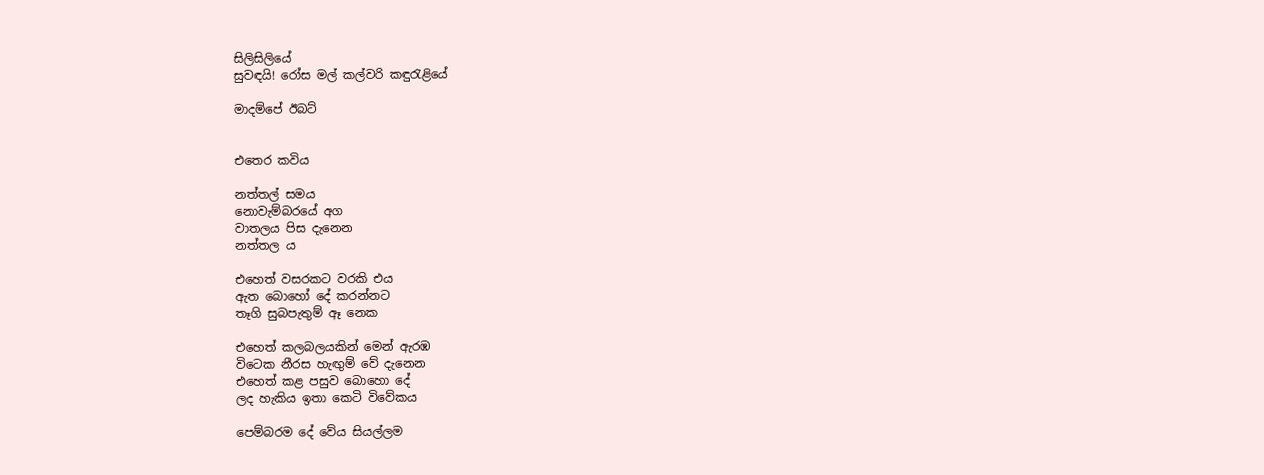සිලිසිලියේ
සුවඳයි! රෝස මල් කල්වරි කඳුරැළියේ

මාදම්පේ ඊබට්


එතෙර කවිය

නත්තල් සමය
නොවැම්බරයේ අග
වාතලය පිස දැනෙන
නත්තල ය

එහෙත් වසරකට වරකි එය
ඇත බොහෝ දේ කරන්නට
තෑගි සුබපැතුම් ඈ නෙක

එහෙත් කලබලයකින් මෙන් ඇරඹ
විටෙක නීරස හැඟුම් වේ දැනෙන
එහෙත් කළ පසුව බොහො දේ
ලද හැකිය ඉතා කෙටි විවේකය

පෙම්බරම දේ වේය සියල්ලම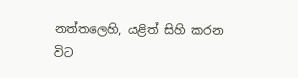නත්තලෙහි, යළිත් සිහි කරන විට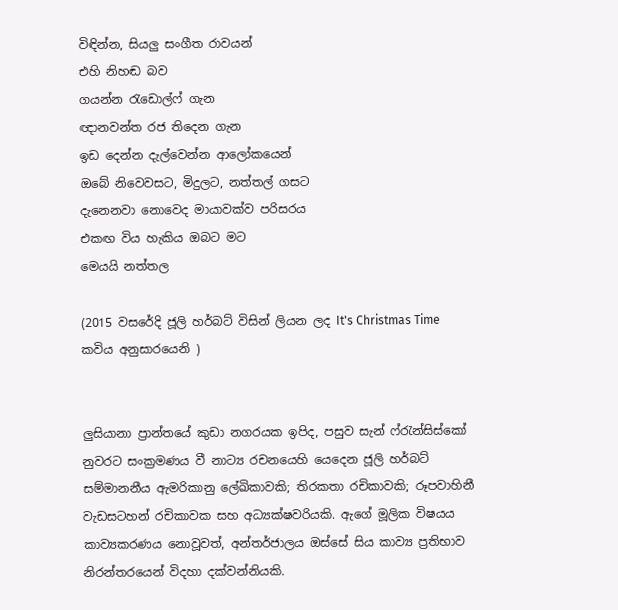විඳින්න, සියලු සංගීත රාවයන්
එහි නිහඬ බව
ගයන්න රැඩොල්ෆ් ගැන
ඥානවන්ත රජ තිදෙන ගැන
ඉඩ දෙන්න දැල්වෙන්න ආලෝකයෙන්
ඔබේ නිවෙවසට, මිදුලට, නත්තල් ගසට
දැනෙනවා නොවෙද මායාවක්ව පරිසරය
එකඟ විය හැකිය ඔබට මට
මෙයයි නත්තල

(2015 වසරේදි ජූලි හර්බට් විසින් ලියන ලද It's Christmas Time කවිය අනුසාරයෙනි )


ලුසියානා ප්‍රාන්තයේ කුඩා නගරයක ඉපිද, පසුව සැන් ෆ්රැන්සිස්කෝ නුවරට සංක්‍රමණය වී නාට්‍ය රචනයෙහි යෙදෙන ජූලි හර්බට් සම්මානනීය ඇමරිකානු ලේඛිකාවකි; තිරකතා රචිකාවකි; රූපවාහිනී වැඩසටහන් රචිකාවක සහ අධ්‍යක්ෂවරියකි. ඇගේ මූලික විෂයය කාව්‍යකරණය නොවූවත්, අන්තර්ජාලය ඔස්සේ සිය කාව්‍ය ප්‍රතිභාව නිරන්තරයෙන් විදහා දක්වන්නියකි.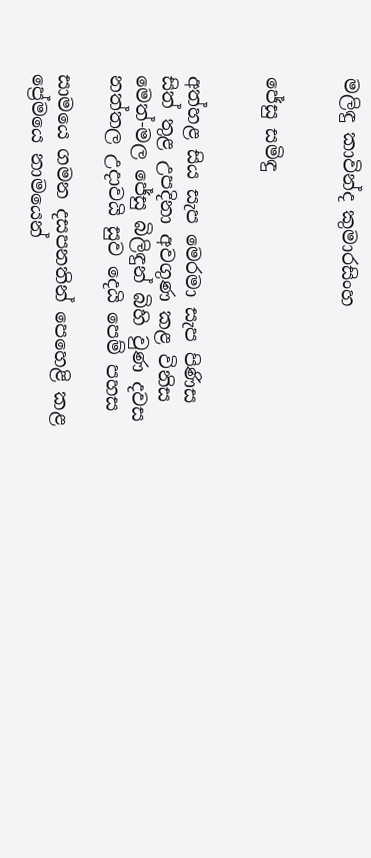මලිඳු කාවින්ද කුමාරසිංහ


ජේසු සමිඳු


අත්හළ සිය සැප මෙරමා සැප පිණිස
සිත් තුළ උපදිනා අවගුණ කළ විනිස
මෙත්-මල ජේසු බිලිඳුන් බිහි වුණ දවස
නත්තල උදාවයි සුව දෙයි පෙම් පහස

සාමයෙ ගමන දසපනතින් පෙහෙළි කළ
ප්‍රේමයෙ නාමයෙන්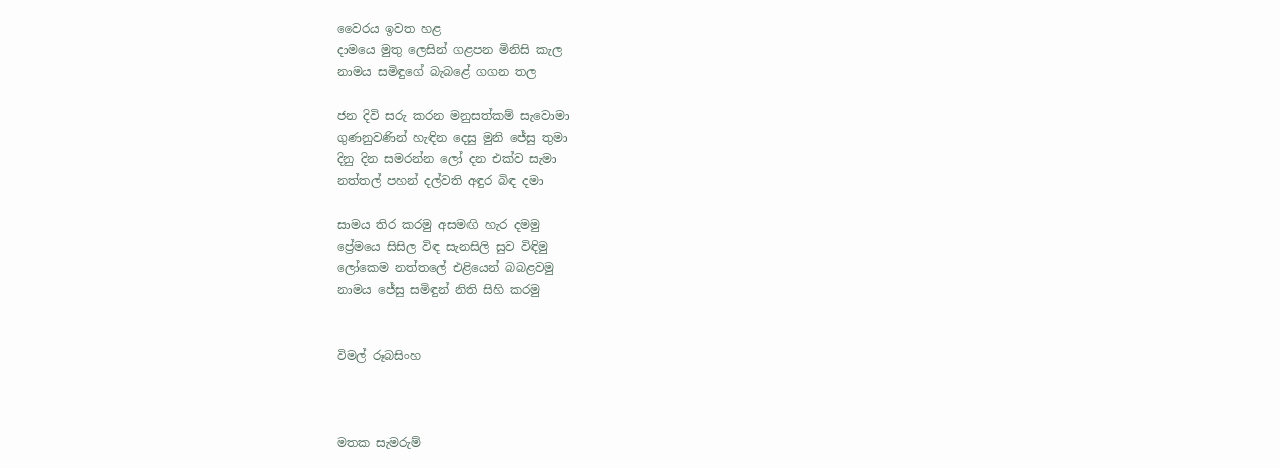වෛරය ඉවත හළ
දාමයෙ මුතු ලෙසින් ගළපන මිනිසි කැල
නාමය සමිඳුගේ බැබළේ ගගන තල

ජන දිවි සරු කරන මනුසත්කම් සැවොමා
ගුණනුවණින් හැඳින දෙසු මුනි ජේසු තුමා
දිනු දින සමරන්න ලෝ දන එක්ව සැමා
නත්තල් පහන් දල්වති අඳුර බිඳ දමා

සාමය තිර කරමු අසමඟි හැර දමමු
ප්‍රේමයෙ සිසිල විඳ සැනසිලි සුව විඳිමු
ලෝකෙම නත්තලේ එළියෙන් බබළවමු
නාමය ජේසු සමිඳුන් නිති සිහි කරමු


විමල් රූබසිංහ



මතක සැමරුම්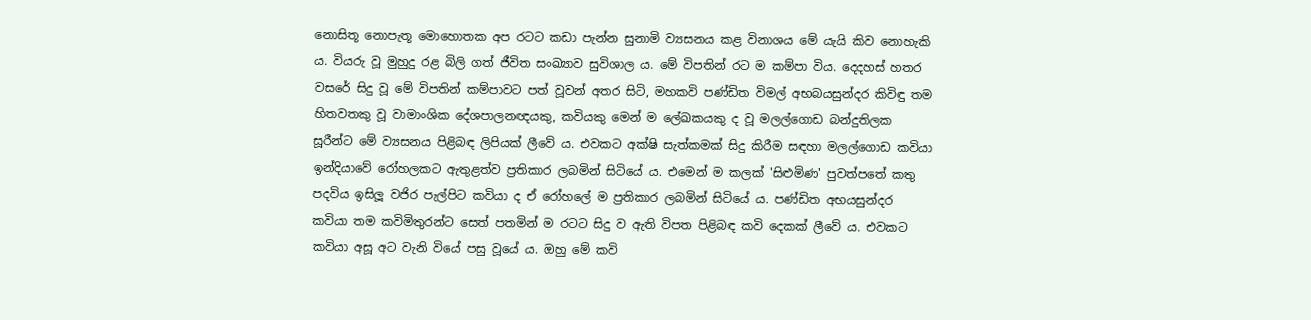නොසිතූ නොපැතූ මොහොතක අප රටට කඩා පැන්න සුනාමි ව්‍යසනය කළ විනාශය මේ යැයි කිව නොහැකි ය. වියරු වූ මුහුදු රළ බිලි ගත් ජීවිත සංඛ්‍යාව සුවිශාල ය. මේ විපතින් රට ම කම්පා විය. දෙදහස් හතර වසරේ සිදු වූ මේ විපතින් කම්පාවට පත් වූවන් අතර සිටි, මහකවි පණ්ඩිත විමල් අභබයසුන්දර කිවිඳු තම හිතවතකු වූ වාමාංශික දේශපාලනඥයකු, කවියකු මෙන් ම ලේඛකයකු ද වූ මලල්ගොඩ බන්දුතිලක සූරීන්ට මේ ව්‍යසනය පිළිබඳ ලිපියක් ලීවේ ය. එවකට අක්ෂි සැත්කමක් සිදු කිරීම සඳහා මලල්ගොඩ කවියා ඉන්දියාවේ රෝහලකට ඇතුළත්ව ප්‍රතිකාර ලබමින් සිටියේ ය. එමෙන් ම කලක් 'සිළුමිණ' පුවත්පතේ කතු පදවිය ඉසිලූ වජිර පැල්පිට කවියා ද ඒ රෝහලේ ම ප්‍රතිකාර ලබමින් සිටියේ ය. පණ්ඩිත අභයසුන්දර කවියා තම කවිමිතුරන්ට සෙත් පතමින් ම රටට සිදු ව ඇති විපත පිළිබඳ කවි දෙකක් ලීවේ ය. එවකට කවියා අසූ අට වැනි වියේ පසු වූයේ ය. ඔහු මේ කවි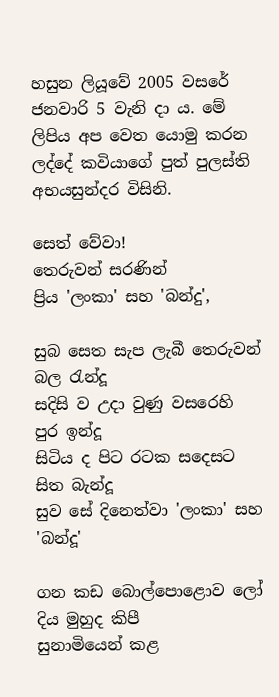හසුන ලියූවේ 2005 වසරේ ජනවාරි 5 වැනි දා ය. මේ ලිපිය අප වෙත යොමු කරන ලද්දේ කවියාගේ පුත් පුලස්ති අභයසුන්දර විසිනි.

සෙත් වේවා!
තෙරුවන් සරණින්
ප්‍රිය 'ලංකා' සහ 'බන්දු',

සුබ සෙත සැප ලැබී තෙරුවන් බල රැන්දූ
සදිසි ව උදා වුණු වසරෙහි පුර ඉන්දූ
සිටිය ද පිට රටක සදෙසට සිත බැන්දූ
සුව සේ දිනෙත්වා 'ලංකා' සහ 'බන්දූ'

ගන කඩ බොල්පොළොව ලෝ දිය මුහුද කිපී
සුනාමියෙන් කළ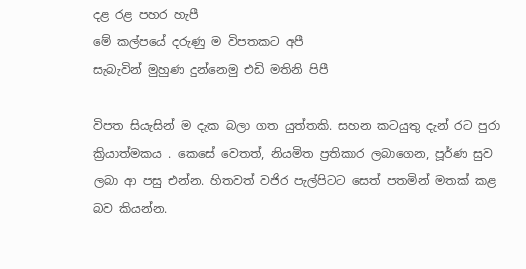දළ රළ පහර හැපී
මේ කල්පයේ දරුණු ම විපතකට අපී
සැබැවින් මුහුණ දුන්නෙමු එඩි මතිනි පිපී

විපත සියැසින් ම දැක බලා ගත යුත්තකි. සහන කටයුතු දැන් රට පුරා ක්‍රියාත්මකය . කෙසේ වෙතත්, නියමිත ප්‍රතිකාර ලබාගෙන, පූර්ණ සුව ලබා ආ පසු එන්න. හිතවත් වජිර පැල්පිටට සෙත් පතමින් මතක් කළ බව කියන්න.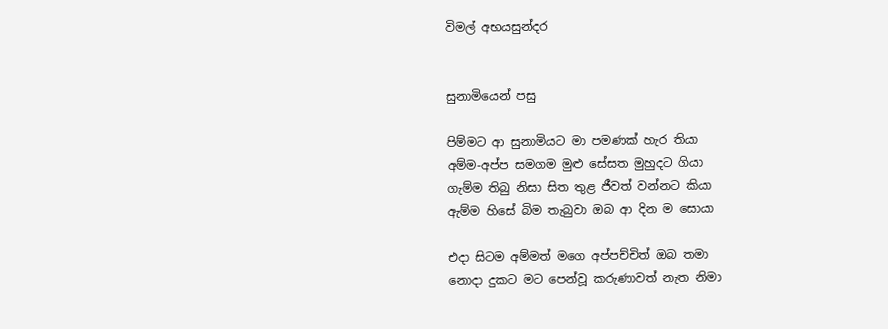විමල් අභයසුන්දර


සුනාමියෙන් පසු

පිම්මට ආ සුනාමියට මා පමණක් හැර තියා
අම්ම-අප්ප සමගම මුළු සේසත මුහුදට ගියා
ගැම්ම තිබු නිසා සිත තුළ ජීවත් වන්නට කියා
ඇම්ම හිසේ බිම තැබුවා ඔබ ආ දින ම සොයා

එදා සිටම අම්මත් මගෙ අප්පච්චිත් ඔබ තමා
නොදා දුකට මට පෙන්වූ කරුණාවත් නැත නිමා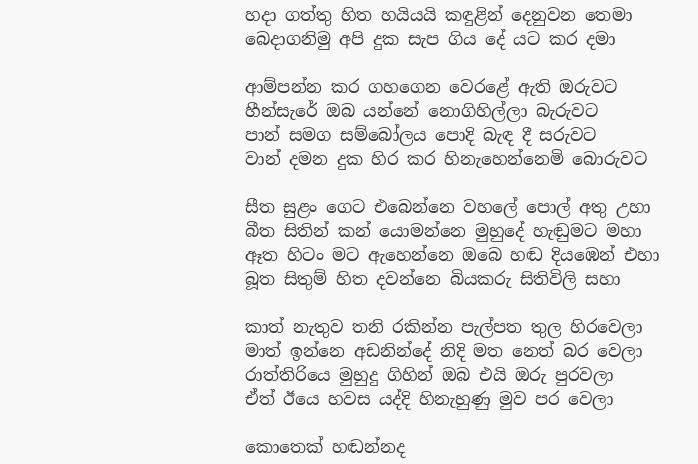හදා ගත්තු හිත හයියයි කඳුළින් දෙනුවන තෙමා
බෙදාගනිමු අපි දුක සැප ගිය දේ යට කර දමා

ආම්පන්න කර ගහගෙන වෙරළේ ඇති ඔරුවට
හීන්සැරේ ඔබ යන්නේ නොගිහිල්ලා බැරුවට
පාන් සමග සම්බෝලය පොදි බැඳ දී සරුවට
වාන් දමන දුක හිර කර හිනැහෙන්නෙමි බොරුවට

සීත සුළං ගෙට එබෙන්නෙ වහලේ පොල් අතු උහා
බීත සිතින් කන් යොමන්නෙ මුහුදේ හැඬුමට මහා
ඈත හිටං මට ඇහෙන්නෙ ඔබෙ හඬ දියඹෙන් එහා
බූත සිතුම් හිත දවන්නෙ බියකරු සිතිවිලි සහා

කාත් නැතුව තනි රකින්න පැල්පත තුල හිරවෙලා
මාත් ඉන්නෙ අඩනින්දේ නිදි මත නෙත් බර වෙලා
රාත්තිරියෙ මුහුදු ගිහින් ඔබ එයි ඔරු පුරවලා
ඒත් ඊයෙ හවස යද්දි හිනැහුණු මුව පර වෙලා

කොතෙක් හඬන්නද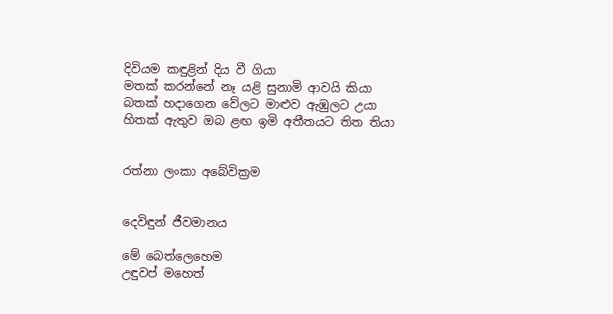දිවියම කඳුළින් දිය වී ගියා
මතක් කරන්නේ නෑ යළි සුනාමි ආවයි කියා
බතක් හදාගෙන වේලට මාළුව ඇඹුලට උයා
හිතක් ඇතුව ඔබ ළඟ ඉමි අතීතයට තිත තියා


රත්නා ලංකා අබේවික්‍රම


දෙවිඳුන් ජීවමානය

මේ බෙත්ලෙහෙම
උඳුවප් මහෙත්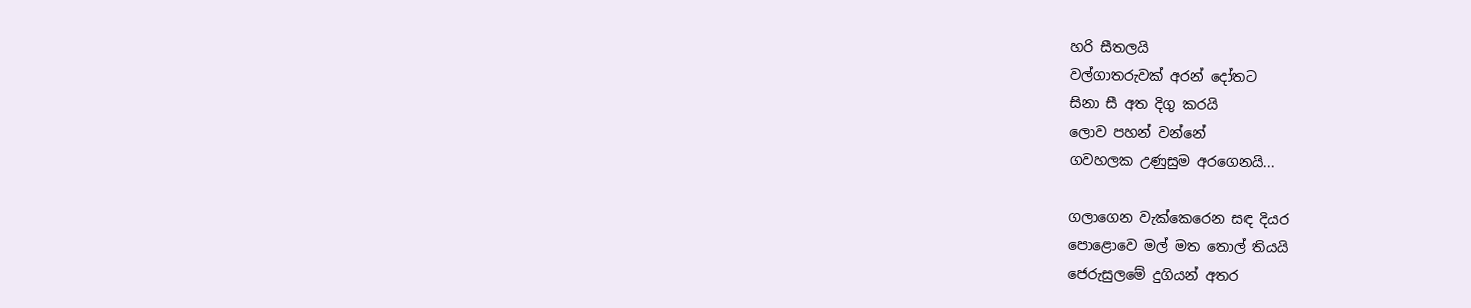හරි සීතලයි
වල්ගාතරුවක් අරන් දෝතට
සිනා සී අත දිගු කරයි
ලොව පහන් වන්නේ
ගවහලක උණුසුම අරගෙනයි...

ගලාගෙන වැක්කෙරෙන සඳ දියර
පොළොවෙ මල් මත තොල් තියයි
ජෙරුසුලමේ දුගියන් අතර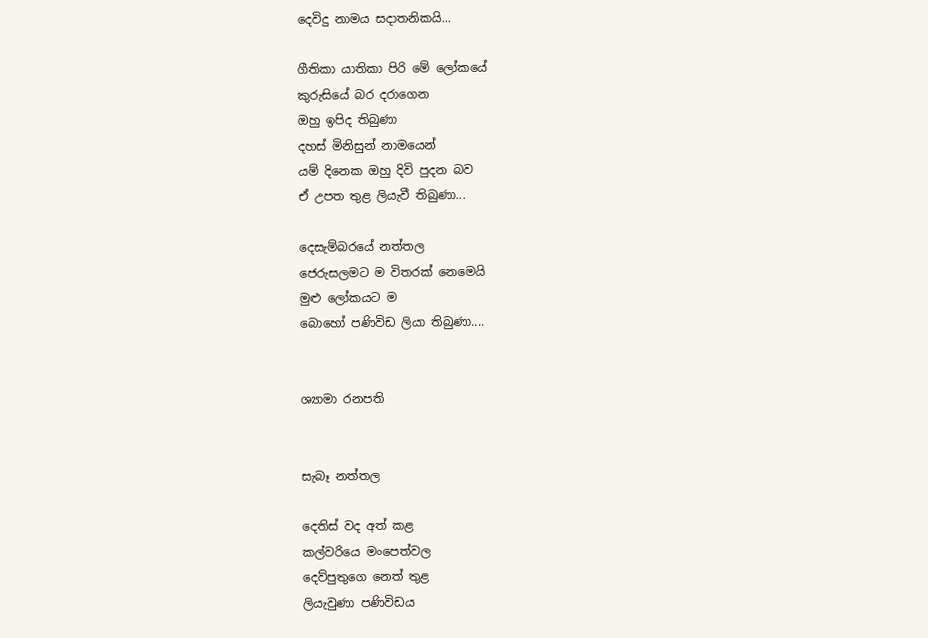දෙවිදු නාමය සදාතනිකයි...

ගීතිකා යාතිකා පිරි මේ ලෝකයේ
කුරුසියේ බර දරාගෙන
ඔහු ඉපිද තිබුණා
දහස් මිනිසුන් නාමයෙන්
යම් දිනෙක ඔහු දිවි පුදන බව
ඒ උපත තුළ ලියැවී තිබුණා...

දෙසැම්බරයේ නත්තල
ජෙරුසලමට ම විතරක් නෙමෙයි
මුළු ලෝකයට ම
බොහෝ පණිවිඩ ලියා තිබුණා....


ශ්‍යාමා රනපති


සැබෑ නත්තල

දෙතිස් වද අත් කළ
කල්වරියෙ මංපෙත්වල
දෙව්පුතුගෙ නෙත් තුළ
ලියැවුණා පණිවිඩය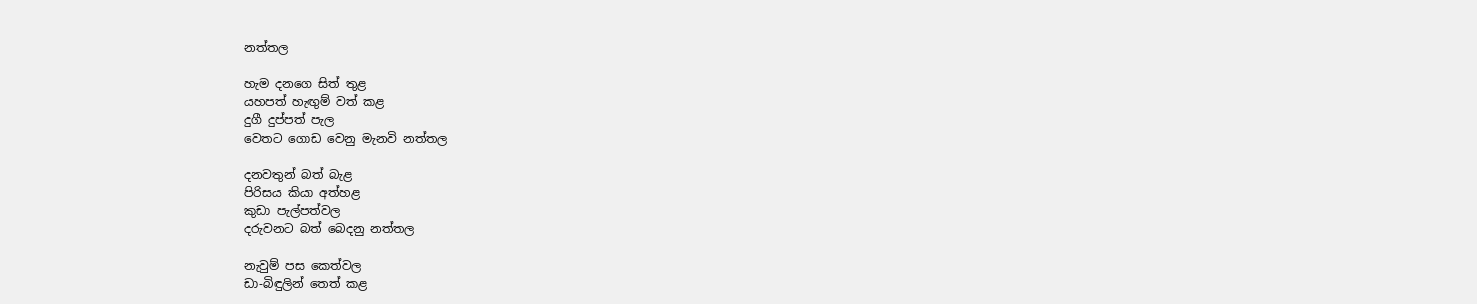නත්තල

හැම දනගෙ සිත් තුළ
යහපත් හැඟුම් වත් කළ
දුගී දුප්පත් පැල
වෙතට ගොඩ වෙනු මැනවි නත්තල

දනවතුන් බත් බැළ
පිරිසය කියා අත්හළ
කුඩා පැල්පත්වල
දරුවනට බත් බෙදනු නත්තල

නැවුම් පස කෙත්වල
ඩා-බිඳුලින් තෙත් කළ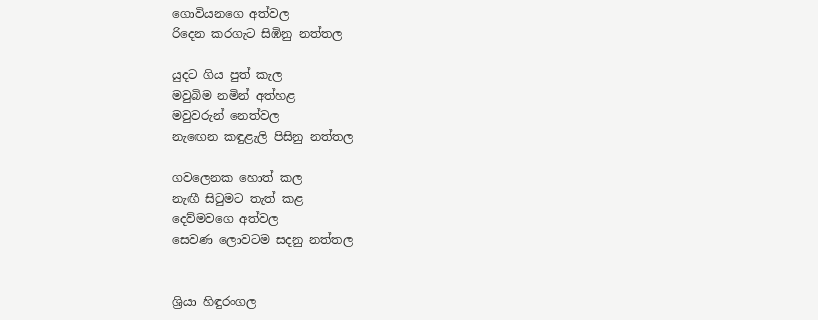ගොවියනගෙ අත්වල
රිදෙන කරගැට සිඹිනු නත්තල

යුදට ගිය පුත් කැල
මවුබිම නමින් අත්හළ
මවුවරුන් නෙත්වල
නැ‍ඟෙන කඳුළැලි පිසිනු නත්තල

ගවලෙනක හොත් කල
නැඟී සිටුමට තැත් කළ
දෙව්මවගෙ අත්වල
සෙවණ ලොවටම සදනු නත්තල


ශ්‍රියා හිඳුරංගල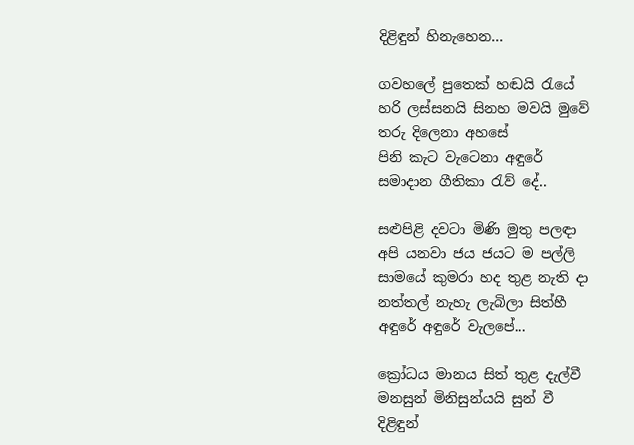දිළිඳුන් හිනැහෙන...

ගවහලේ පුතෙක් හඬයි රැයේ
හරි ලස්සනයි සිනහ මවයි මුවේ
තරු දිලෙනා අහසේ
පිනි කැට වැටෙනා අඳුරේ
සමාදාන ගීතිකා රැව් දේ..

සළුපිළි දවටා මිණි මුතු පලඳා
අපි යනවා ජය ජයට ම පල්ලි
සාමයේ කුමරා හද තුළ නැති දා
නත්තල් නැහැ ලැබිලා සිත්හී
අඳුරේ අඳුරේ වැලපේ...

ක්‍රෝධය මානය සිත් තුළ දැල්වී
මනසුන් මිනිසුන්යයි සුන් වී
දිළිඳුන්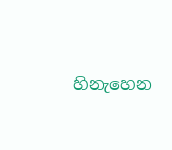හිනැහෙන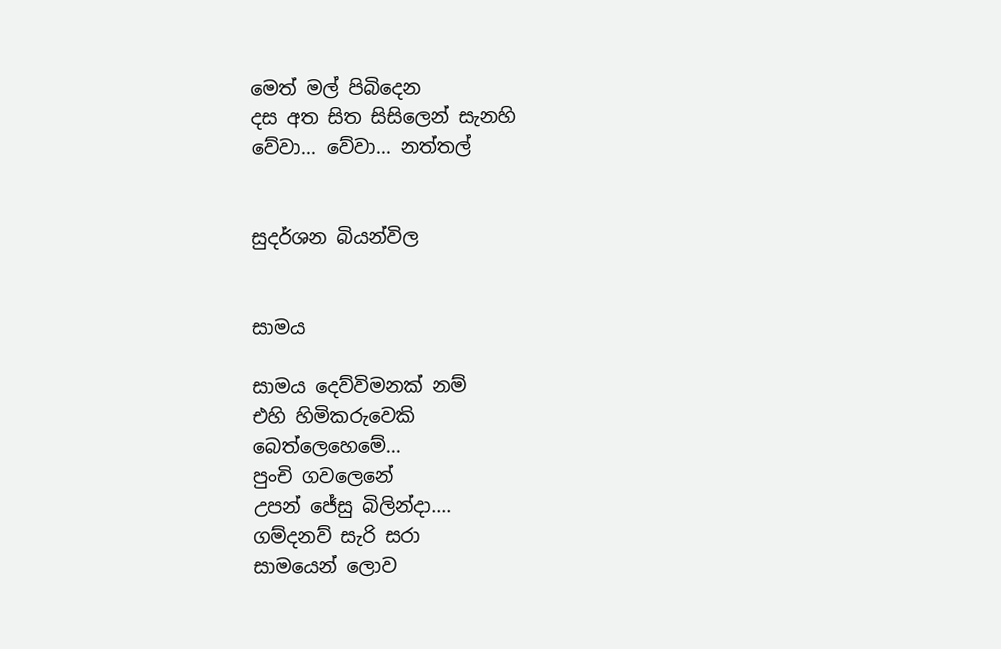මෙත් මල් පිබිදෙන
දස අත සිත සිසිලෙන් සැනහි‍
වේවා... වේවා... නත්තල්


සුදර්ශන බියන්විල


සාමය

සාමය දෙව්විමනක් නම්
එහි හිමිකරුවෙකි
බෙත්ලෙහෙමේ...
පුංචි ගවලෙනේ
උපන් ජේසු බිලින්දා‍‍‍....
ගම්දනව් සැරි සරා
සාමයෙන් ලොව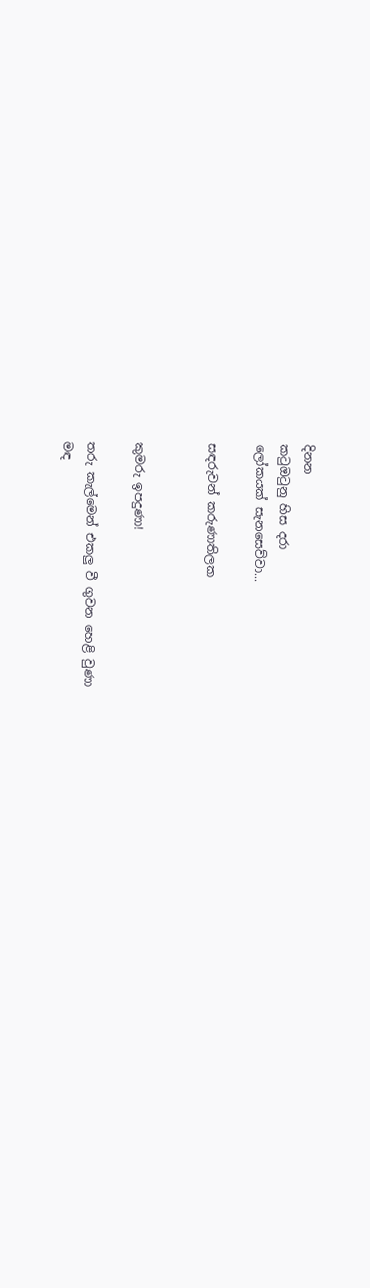දිනන
කටුඔටුනු හිස දරා
ලෝකයක් සැනසෙව්වා...

සඳරුවන් කරුණාතිලක


කුමරු ඉපදුණා!

තරු කැල්මෙන් එකලු වී ගුවන හෙළි වුණා
මඳ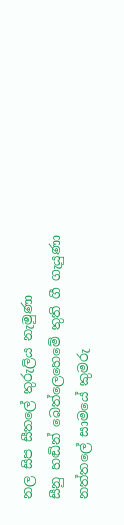නල සිප සීතලේ තුරුලිය නැමුණා
සීනු හඬින් බෙත්ලෙහෙමේ තුති ගී ගැයුණා
නත්තලේ සාමයේ කුමරු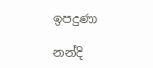ඉපදුණා

නන්දි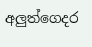අලුත්ගෙදර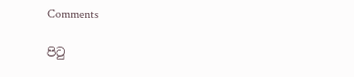Comments

පිටු